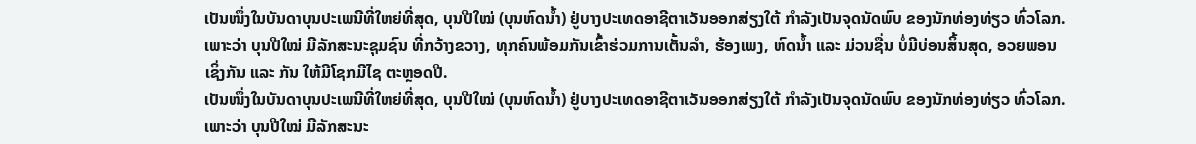ເປັນໜຶ່ງໃນບັນດາບຸນປະເພນີທີ່ໃຫຍ່ທີ່ສຸດ, ບຸນປີໃໝ່ (ບຸນຫົດນໍ້າ) ຢູ່ບາງປະເທດອາຊີຕາເວັນອອກສ່ຽງໃຕ້ ກໍາລັງເປັນຈຸດນັດພົບ ຂອງນັກທ່ອງທ່ຽວ ທົ່ວໂລກ. ເພາະວ່າ ບຸນປີໃໝ່ ມີລັກສະນະຊຸມຊົນ ທີ່ກວ້າງຂວາງ, ທຸກຄົນພ້ອມກັນເຂົ້າຮ່ວມການເຕັ້ນລໍາ, ຮ້ອງເພງ, ຫົດນໍ້າ ແລະ ມ່ວນຊື່ນ ບໍ່ມີບ່ອນສິ້ນສຸດ, ອວຍພອນ ເຊິ່ງກັນ ແລະ ກັນ ໃຫ້ມີໂຊກມີໄຊ ຕະຫຼອດປີ.
ເປັນໜຶ່ງໃນບັນດາບຸນປະເພນີທີ່ໃຫຍ່ທີ່ສຸດ, ບຸນປີໃໝ່ (ບຸນຫົດນໍ້າ) ຢູ່ບາງປະເທດອາຊີຕາເວັນອອກສ່ຽງໃຕ້ ກໍາລັງເປັນຈຸດນັດພົບ ຂອງນັກທ່ອງທ່ຽວ ທົ່ວໂລກ. ເພາະວ່າ ບຸນປີໃໝ່ ມີລັກສະນະ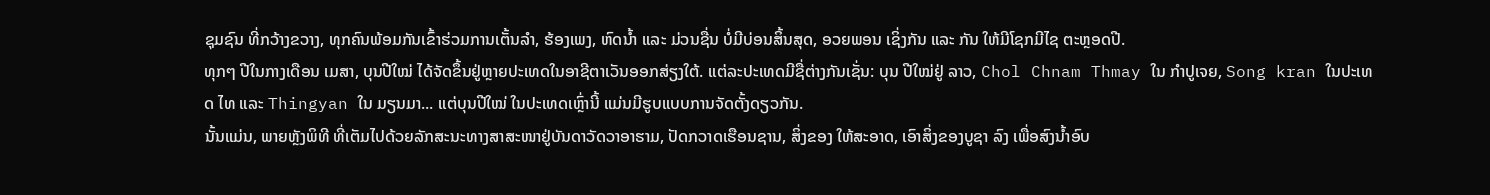ຊຸມຊົນ ທີ່ກວ້າງຂວາງ, ທຸກຄົນພ້ອມກັນເຂົ້າຮ່ວມການເຕັ້ນລໍາ, ຮ້ອງເພງ, ຫົດນໍ້າ ແລະ ມ່ວນຊື່ນ ບໍ່ມີບ່ອນສິ້ນສຸດ, ອວຍພອນ ເຊິ່ງກັນ ແລະ ກັນ ໃຫ້ມີໂຊກມີໄຊ ຕະຫຼອດປີ.
ທຸກໆ ປີໃນກາງເດືອນ ເມສາ, ບຸນປີໃໝ່ ໄດ້ຈັດຂຶ້ນຢູ່ຫຼາຍປະເທດໃນອາຊີຕາເວັນອອກສ່ຽງໃຕ້. ແຕ່ລະປະເທດມີຊື່ຕ່າງກັນເຊັ່ນ: ບຸນ ປີໃໝ່ຢູ່ ລາວ, Chol Chnam Thmay ໃນ ກໍາປູເຈຍ, Song kran ໃນປະເທດ ໄທ ແລະ Thingyan ໃນ ມຽນມາ... ແຕ່ບຸນປີໃໝ່ ໃນປະເທດເຫຼົ່ານີ້ ແມ່ນມີຮູບແບບການຈັດຕັ້ງດຽວກັນ.
ນັ້ນແມ່ນ, ພາຍຫຼັງພິທີ ທີ່ເຕັມໄປດ້ວຍລັກສະນະທາງສາສະໜາຢູ່ບັນດາວັດວາອາຮາມ, ປັດກວາດເຮືອນຊານ, ສິ່ງຂອງ ໃຫ້ສະອາດ, ເອົາສິ່ງຂອງບູຊາ ລົງ ເພື່ອສົງນໍ້າອົບ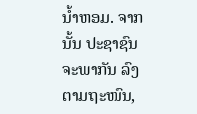ນໍ້າຫອມ. ຈາກນັ້ນ ປະຊາຊົນ ຈະພາກັນ ລົງຕາມຖະໜົນ,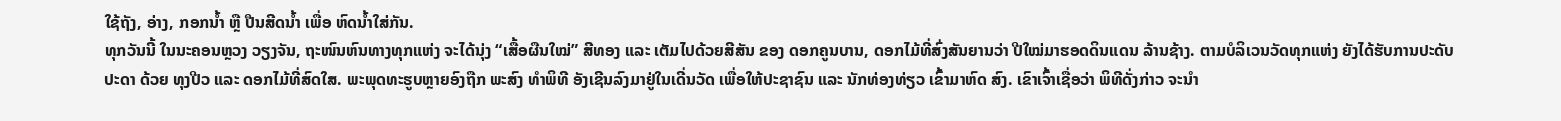ໃຊ້ຖັງ, ອ່າງ, ກອກນໍ້າ ຫຼື ປືນສີດນໍ້າ ເພື່ອ ຫົດນໍ້າໃສ່ກັນ.
ທຸກວັນນີ້ ໃນນະຄອນຫຼວງ ວຽງຈັນ, ຖະໜົນຫົນທາງທຸກແຫ່ງ ຈະໄດ້ນຸ່ງ “ເສື້ອຜືນໃໝ່” ສີທອງ ແລະ ເຕັມໄປດ້ວຍສີສັນ ຂອງ ດອກຄູນບານ, ດອກໄມ້ທີ່ສົ່ງສັນຍານວ່າ ປີໃໝ່ມາຮອດດິນແດນ ລ້ານຊ້າງ. ຕາມບໍລິເວນວັດທຸກແຫ່ງ ຍັງໄດ້ຮັບການປະດັບປະດາ ດ້ວຍ ທຸງປີວ ແລະ ດອກໄມ້ທີ່ສົດໃສ. ພະພຸດທະຮູບຫຼາຍອົງຖືກ ພະສົງ ທຳພິທີ ອັງເຊີນລົງມາຢູ່ໃນເດີ່ນວັດ ເພື່ອໃຫ້ປະຊາຊົນ ແລະ ນັກທ່ອງທ່ຽວ ເຂົ້າມາຫົດ ສົງ. ເຂົາເຈົ້າເຊື່ອວ່າ ພິທີດັ່ງກ່າວ ຈະນໍາ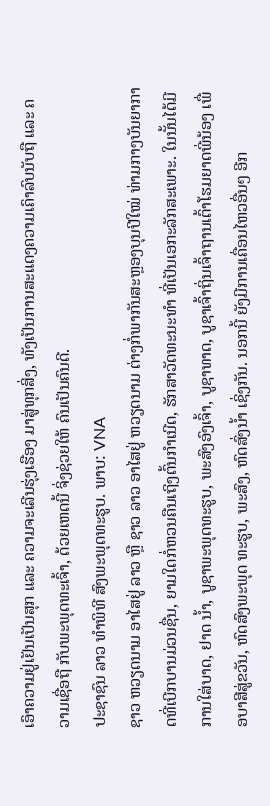ເອົາຄວາມຢູ່ເຢັນເປັນສຸກ ແລະ ຄວາມຈະເລີນຮຸ່ງເຮືອງ ມາສູ່ທຸກສິ່ງ, ທັງເປັນການສະແດງຄວາມເຄົາລົບນັບຖື ແລະ ຄວາມເຊື່ອຖື ກັບພະພຸດທະເຈົ້າ, ດ້ວຍເຫດນີ້ ຈິ່ງຊ່ວຍໃຫ້ ຄົນເປັນຄົນດີ.
ປະຊາຊົນ ລາວ ທຳພິທີ ສົງພະພຸດທະຮູບ. ພາບ: VNA
ຊາວ ຫວຽດນາມ ອາໄສຢູ່ ລາວ ຫຼື ຊາວ ລາວ ອາໄສຢູ່ ຫວຽດນາມ ຕ່າງກໍ່ພາກັນສະຫຼອງບຸນປີໃໝ່ ທ່າມກາງບັນຍາກາດທີ່ເບີກບານມ່ວນຊື່ນ, ຍາມໃດກໍ່ຫວນຄືນເຖິງຕົ້ນກໍາເນີດ, ຮັກສາວັດທະນະທຳ ທີ່ເປັນເອກະລັກສະເພາະ. ໃນນັ້ນໄດ້ມີການໃສ່ບາດ, ຢາດ ນໍ້າ, ບູຊາພະພຸດທະຮູບ, ພະສົງອົງເຈົ້າ, ບູຊາທາດ, ບູຊາເຈົ້າຖິ່ນເຈົ້າຖານເຕົ້າໂຮມຍາດພີ່ນ້ອງ ເພື່ອບາສີສູ່ຂວັນ, ຫົດສົງພະພຸດ ທະຮູບ, ພະສົງ, ຫົດສົ່ງນໍ້າ ເຊິ່ງກັນ. ນອກນີ້ ຍັງມີການເຄື່ອນໄຫວອື່ນໆ ອີກ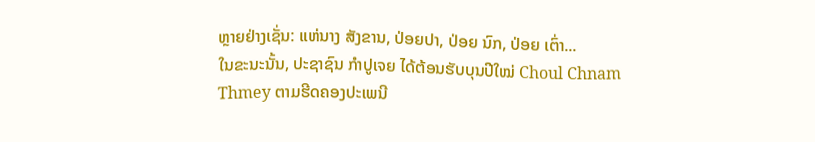ຫຼາຍຢ່າງເຊັ່ນ: ແຫ່ນາງ ສັງຂານ, ປ່ອຍປາ, ປ່ອຍ ນົກ, ປ່ອຍ ເຕົ່າ...
ໃນຂະນະນັ້ນ, ປະຊາຊົນ ກຳປູເຈຍ ໄດ້ຕ້ອນຮັບບຸນປີໃໝ່ Choul Chnam Thmey ຕາມຮີດຄອງປະເພນີ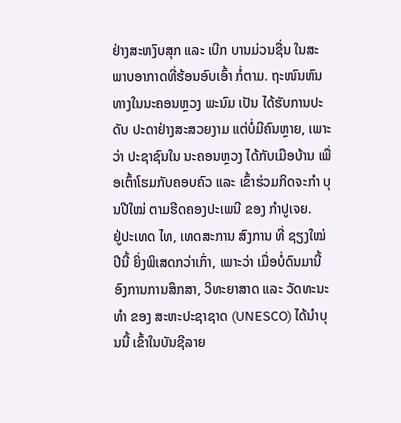ຢ່າງສະຫງົບສຸກ ແລະ ເບີກ ບານມ່ວນຊື່ນ ໃນສະພາບອາກາດທີ່ຮ້ອນອົບເອົ້າ ກໍ່ຕາມ. ຖະໜົນຫົນທາງໃນນະຄອນຫຼວງ ພະນົມ ເປັນ ໄດ້ຮັບການປະດັບ ປະດາຢ່າງສະສວຍງາມ ແຕ່ບໍ່ມີຄົນຫຼາຍ, ເພາະວ່າ ປະຊາຊົນໃນ ນະຄອນຫຼວງ ໄດ້ກັບເມືອບ້ານ ເພື່ອເຕົ້າໂຮມກັບຄອບຄົວ ແລະ ເຂົ້າຮ່ວມກິດຈະກຳ ບຸນປີໃໝ່ ຕາມຮີດຄອງປະເພນີ ຂອງ ກຳປູເຈຍ.
ຢູ່ປະເທດ ໄທ, ເທດສະການ ສົງການ ທີ່ ຊຽງໃໝ່ ປີນີ້ ຍິ່ງພິເສດກວ່າເກົ່າ, ເພາະວ່າ ເມື່ອບໍ່ດົນມານີ້ ອົງການການສຶກສາ, ວິທະຍາສາດ ແລະ ວັດທະນະທຳ ຂອງ ສະຫະປະຊາຊາດ (UNESCO) ໄດ້ນໍາບຸນນີ້ ເຂົ້າໃນບັນຊີລາຍ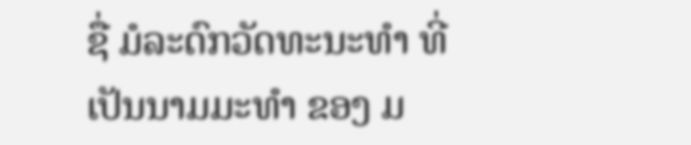ຊື່ ມໍລະດົກວັດທະນະທຳ ທີ່ເປັນນາມມະທໍາ ຂອງ ມ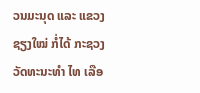ວນມະນຸດ ແລະ ແຂວງ ຊຽງໃໝ່ ກໍ່ໄດ້ ກະຊວງວັດທະນະທຳ ໄທ ເລືອ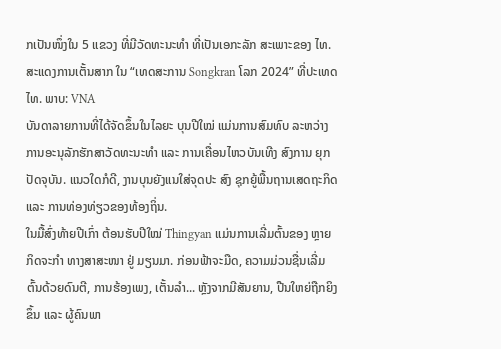ກເປັນໜຶ່ງໃນ 5 ແຂວງ ທີ່ມີວັດທະນະທຳ ທີ່ເປັນເອກະລັກ ສະເພາະຂອງ ໄທ.
ສະແດງການເຕັ້ນສາກ ໃນ “ເທດສະການ Songkran ໂລກ 2024” ທີ່ປະເທດ ໄທ. ພາບ: VNA
ບັນດາລາຍການທີ່ໄດ້ຈັດຂຶ້ນໃນໄລຍະ ບຸນປີໃໝ່ ແມ່ນການສົມທົບ ລະຫວ່າງ ການອະນຸລັກຮັກສາວັດທະນະທຳ ແລະ ການເຄື່ອນໄຫວບັນເທີງ ສົງການ ຍຸກປັດຈຸບັນ. ແນວໃດກໍດີ, ງານບຸນຍັງແນໃສ່ຈຸດປະ ສົງ ຊຸກຍູ້ພື້ນຖານເສດຖະກິດ ແລະ ການທ່ອງທ່ຽວຂອງທ້ອງຖິ່ນ.
ໃນມື້ສົ່ງທ້າຍປີເກົ່າ ຕ້ອນຮັບປີໃໝ່ Thingyan ແມ່ນການເລີ່ມຕົ້ນຂອງ ຫຼາຍກິດຈະກໍາ ທາງສາສະໜາ ຢູ່ ມຽນມາ. ກ່ອນຟ້າຈະມືດ, ຄວາມມ່ວນຊື່ນເລີ່ມຕົ້ນດ້ວຍດົນຕີ, ການຮ້ອງເພງ, ເຕັ້ນລຳ... ຫຼັງຈາກມີສັນຍານ, ປືນໃຫຍ່ຖືກຍິງຂຶ້ນ ແລະ ຜູ້ຄົນພາ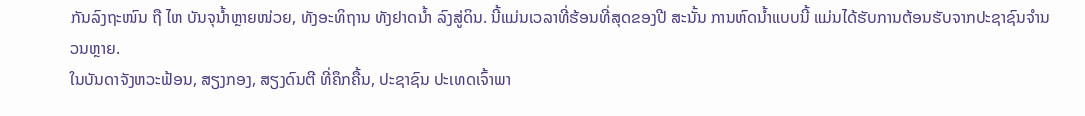ກັນລົງຖະໜົນ ຖື ໄຫ ບັນຈຸນໍ້າຫຼາຍໜ່ວຍ, ທັງອະທິຖານ ທັງຢາດນໍ້າ ລົງສູ່ດິນ. ນີ້ແມ່ນເວລາທີ່ຮ້ອນທີ່ສຸດຂອງປີ ສະນັ້ນ ການຫົດນໍ້າແບບນີ້ ແມ່ນໄດ້ຮັບການຕ້ອນຮັບຈາກປະຊາຊົນຈໍານວນຫຼາຍ.
ໃນບັນດາຈັງຫວະຟ້ອນ, ສຽງກອງ, ສຽງດົນຕີ ທີ່ຄຶກຄື້ນ, ປະຊາຊົນ ປະເທດເຈົ້າພາ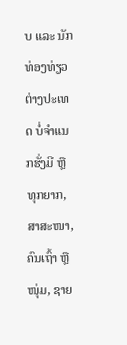ບ ແລະ ນັກທ່ອງທ່ຽວຕ່າງປະເທດ ບໍ່ຈຳແນກຮັ່ງມີ ຫຼື ທຸກຍາກ, ສາສະໜາ, ຄົນເຖົ້າ ຫຼື ໜຸ່ມ, ຊາຍ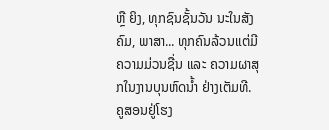ຫຼື ຍິງ, ທຸກຊົນຊັ້ນວັນ ນະໃນສັງຄົມ, ພາສາ... ທຸກຄົນລ້ວນແຕ່ມີຄວາມມ່ວນຊື່ນ ແລະ ຄວາມຜາສຸກໃນງານບຸນຫົດນໍ້າ ຢ່າງເຕັມທີ.
ຄູສອນຢູ່ໂຮງ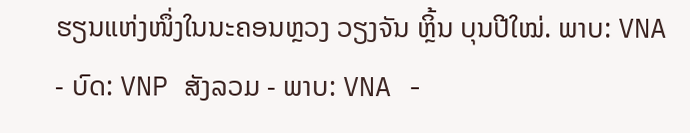ຮຽນແຫ່ງໜຶ່ງໃນນະຄອນຫຼວງ ວຽງຈັນ ຫຼິ້ນ ບຸນປີໃໝ່. ພາບ: VNA
- ບົດ: VNP ສັງລວມ - ພາບ: VNA -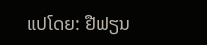ແປໂດຍ: ຢືຟຽນ